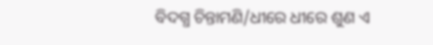ବିଦଗ୍ଧ ଚିନ୍ତାମଣି/ଧୀରେ ଧୀରେ ଶୁଣ ଏ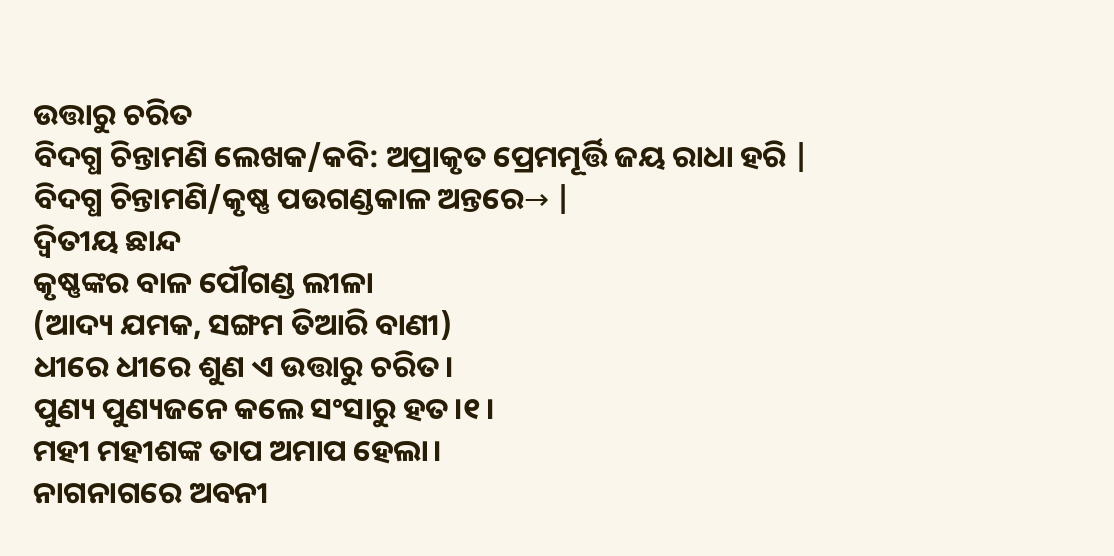ଉତ୍ତାରୁ ଚରିତ
ବିଦଗ୍ଧ ଚିନ୍ତାମଣି ଲେଖକ/କବି: ଅପ୍ରାକୃତ ପ୍ରେମମୂର୍ତ୍ତି ଜୟ ରାଧା ହରି |
ବିଦଗ୍ଧ ଚିନ୍ତାମଣି/କୃଷ୍ଣ ପଉଗଣ୍ଡକାଳ ଅନ୍ତରେ→ |
ଦ୍ୱିତୀୟ ଛାନ୍ଦ
କୃଷ୍ଣଙ୍କର ବାଳ ପୌଗଣ୍ଡ ଲୀଳା
(ଆଦ୍ୟ ଯମକ, ସଙ୍ଗମ ତିଆରି ବାଣୀ)
ଧୀରେ ଧୀରେ ଶୁଣ ଏ ଉତ୍ତାରୁ ଚରିତ।
ପୁଣ୍ୟ ପୁଣ୍ୟଜନେ କଲେ ସଂସାରୁ ହତ।୧।
ମହୀ ମହୀଶଙ୍କ ତାପ ଅମାପ ହେଲା।
ନାଗନାଗରେ ଅବନୀ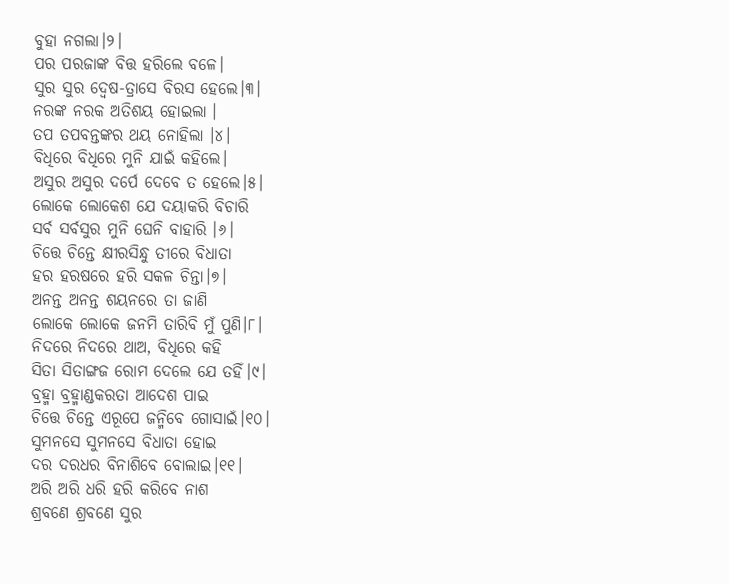ବୁହା ନଗଲା।୨।
ପର ପରଜାଙ୍କ ବିତ୍ତ ହରିଲେ ବଳେ।
ସୁର ସୁର ଦ୍ୱେଷ-ତ୍ରାସେ ବିରସ ହେଲେ।୩।
ନରଙ୍କ ନରକ ଅତିଶୟ ହୋଇଲା ।
ତପ ତପବନ୍ତଙ୍କର ଥୟ ନୋହିଲା ।୪।
ବିଧିରେ ବିଧିରେ ମୁନି ଯାଇଁ କହିଲେ।
ଅସୁର ଅସୁର ଦର୍ପେ ଦେବେ ତ ହେଲେ।୫।
ଲୋକେ ଲୋକେଶ ଯେ ଦୟାକରି ବିଚାରି
ସର୍ବ ସର୍ବସୁର ମୁନି ଘେନି ବାହାରି ।୬।
ଚିତ୍ତେ ଚିନ୍ତେ କ୍ଷୀରସିନ୍ଧୁ ତୀରେ ବିଧାତା
ହର ହରଷରେ ହରି ସକଳ ଚିନ୍ତା।୭।
ଅନନ୍ତ ଅନନ୍ତ ଶୟନରେ ତା ଜାଣି
ଲୋକେ ଲୋକେ ଜନମି ତାରିବି ମୁଁ ପୁଣି।୮।
ନିଦରେ ନିଦରେ ଥାଅ, ବିଧିରେ କହି
ସିତା ସିତାଙ୍ଗଜ ରୋମ ଦେଲେ ଯେ ତହିଁ।୯।
ବ୍ରହ୍ମା ବ୍ରହ୍ମାଣ୍ଡକରତା ଆଦେଶ ପାଇ
ଚିତ୍ତେ ଚିନ୍ତେ ଏରୂପେ ଜନ୍ମିବେ ଗୋସାଇଁ।୧୦।
ସୁମନସେ ସୁମନସେ ବିଧାତା ହୋଇ
ଦର ଦରଧର ବିନାଶିବେ ବୋଲାଇ।୧୧।
ଅରି ଅରି ଧରି ହରି କରିବେ ନାଶ
ଶ୍ରବଣେ ଶ୍ରବଣେ ସୁର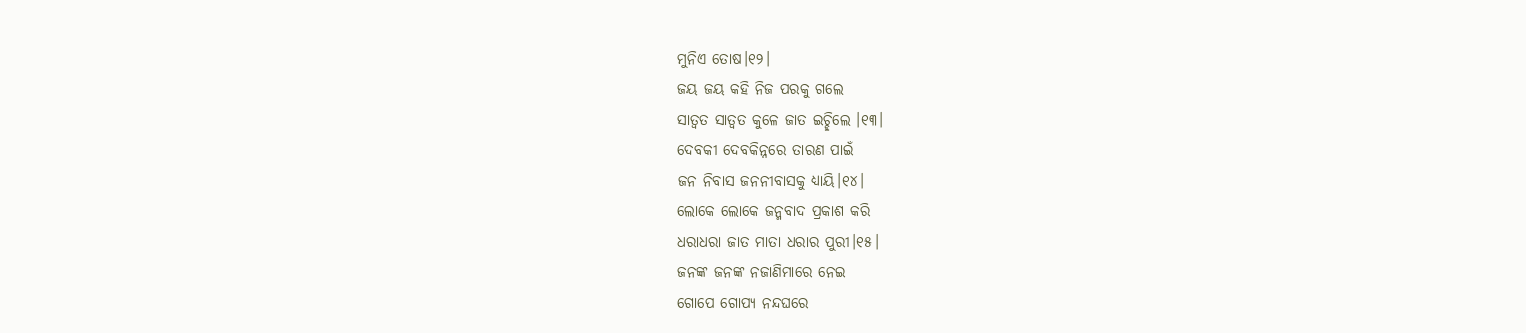ମୁନିଏ ତୋଷ।୧୨।
ଜୟ ଜୟ କହି ନିଜ ପରକୁ ଗଲେ
ସାତ୍ୱତ ସାତ୍ୱତ କୁଳେ ଜାତ ଇଚ୍ଛିଲେ ।୧୩।
ଦେବକୀ ଦେବକିନ୍ନରେ ତାରଣ ପାଇଁ
ଜନ ନିବାସ ଜନନୀବାସକୁ ଧ୍ୟାୟି।୧୪।
ଲୋକେ ଲୋକେ ଜନ୍ମବାଦ ପ୍ରକାଶ କରି
ଧରାଧରା ଜାତ ମାତା ଧରାର ପୁରୀ।୧୫।
ଜନଙ୍କ ଜନଙ୍କ ନଜାଣିମାରେ ନେଇ
ଗୋପେ ଗୋପ୍ୟ ନନ୍ଦଘରେ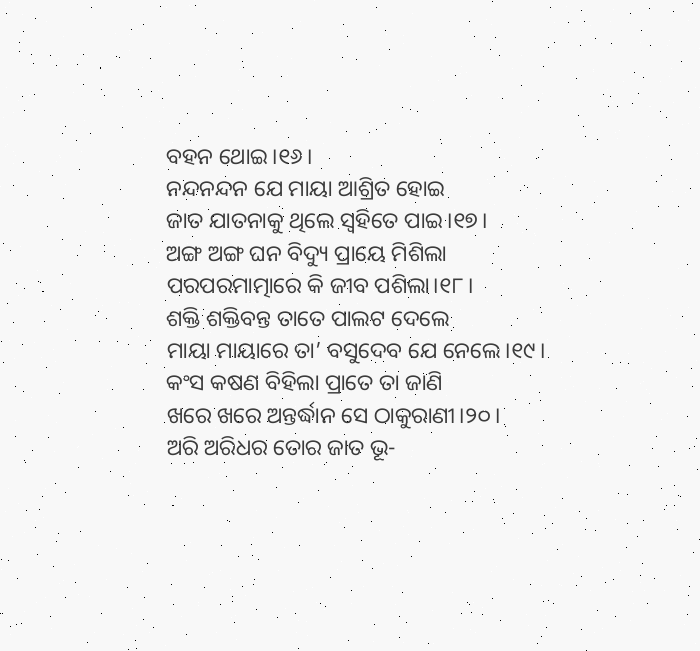ବହନ ଥୋଇ।୧୬।
ନନ୍ଦନନ୍ଦନ ଯେ ମାୟା ଆଶ୍ରିତ ହୋଇ
ଜାତ ଯାତନାକୁ ଥିଲେ ସ୍ୱହିତେ ପାଇ।୧୭।
ଅଙ୍ଗ ଅଙ୍ଗ ଘନ ବିଦ୍ୟୁ ପ୍ରାୟେ ମିଶିଲା
ପରପରମାତ୍ମାରେ କି ଜୀବ ପଶିଲା।୧୮।
ଶକ୍ତି ଶକ୍ତିବନ୍ତ ତାତେ ପାଲଟ ଦେଲେ
ମାୟା ମାୟାରେ ତା’ ବସୁଦେବ ଯେ ନେଲେ।୧୯।
କଂସ କଷଣ ବିହିଲା ପ୍ରାତେ ତା ଜାଣି
ଖରେ ଖରେ ଅନ୍ତର୍ଦ୍ଧାନ ସେ ଠାକୁରାଣୀ।୨୦।
ଅରି ଅରିଧର ତୋର ଜାତ ଭୂ-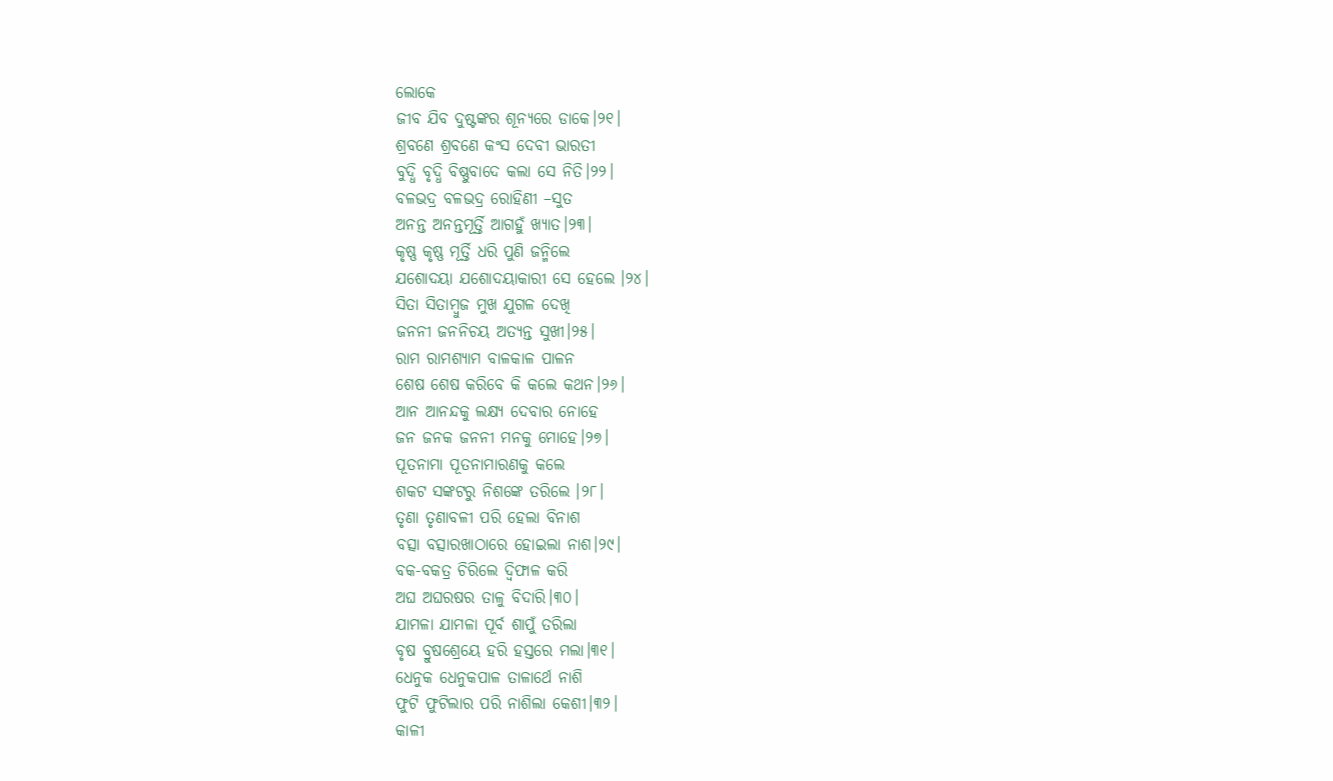ଲୋକେ
ଜୀବ ଯିବ ଦୁଷ୍ଟଙ୍କର ଶୂନ୍ୟରେ ଡାକେ।୨୧।
ଶ୍ରବଣେ ଶ୍ରବଣେ କଂସ ଦେବୀ ଭାରତୀ
ବୁଦ୍ଧି ବୃଦ୍ଧି ବିଷ୍ଣୁବାଦେ କଲା ସେ ନିତି।୨୨।
ବଳଭଦ୍ର ବଳଭଦ୍ର ରୋହିଣୀ –ସୁତ
ଅନନ୍ତ ଅନନ୍ତମୂର୍ତ୍ତି ଆଗହୁଁ ଖ୍ୟାତ।୨୩।
କୃଷ୍ଣ କୃଷ୍ଣ ମୂର୍ତ୍ତି ଧରି ପୁଣି ଜନ୍ମିଲେ
ଯଶୋଦୟା ଯଶୋଦୟାକାରୀ ସେ ହେଲେ ।୨୪।
ସିତା ସିତାମ୍ବୁଜ ମୁଖ ଯୁଗଳ ଦେଖି
ଜନନୀ ଜନନିଚୟ ଅତ୍ୟନ୍ତ ସୁଖୀ।୨୫।
ରାମ ରାମଶ୍ୟାମ ବାଳକାଳ ପାଳନ
ଶେଷ ଶେଷ କରିବେ କି କଲେ କଥନ।୨୬।
ଆନ ଆନନ୍ଦକୁ ଲକ୍ଷ୍ୟ ଦେବାର ନୋହେ
ଜନ ଜନକ ଜନନୀ ମନକୁ ମୋହେ।୨୭।
ପୂତନାମା ପୂତନାମାରଣକୁ କଲେ
ଶକଟ ସଙ୍କଟରୁ ନିଶଙ୍କେ ତରିଲେ ।୨୮।
ତୃଣା ତୃଣାବଳୀ ପରି ହେଲା ବିନାଶ
ବତ୍ସା ବତ୍ସାରଖାଠାରେ ହୋଇଲା ନାଶ।୨୯।
ବକ-ବକତ୍ର ଚିରିଲେ ଦ୍ୱିଫାଳ କରି
ଅଘ ଅଘରଷର ତାଳୁ ବିଦାରି।୩୦।
ଯାମଳା ଯାମଳା ପୂର୍ବ ଶାପୁଁ ତରିଲା
ବୃଷ ବ୍ରୁଷଶ୍ରେୟେ ହରି ହସ୍ତରେ ମଲା।୩୧।
ଧେନୁକ ଧେନୁକପାଳ ତାଳାର୍ଥେ ନାଶି
ଫୁଟି ଫୁଟିଲାର ପରି ନାଶିଲା କେଶୀ।୩୨।
କାଳୀ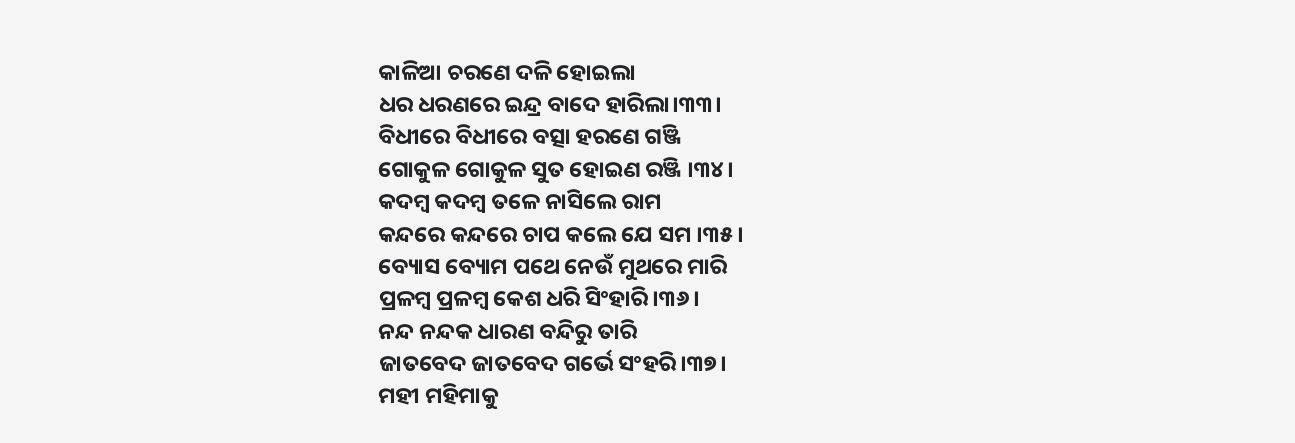କାଳିଆ ଚରଣେ ଦଳି ହୋଇଲା
ଧର ଧରଣରେ ଇନ୍ଦ୍ର ବାଦେ ହାରିଲା।୩୩।
ବିଧୀରେ ବିଧୀରେ ବତ୍ସା ହରଣେ ଗଞ୍ଜି
ଗୋକୁଳ ଗୋକୁଳ ସୁତ ହୋଇଣ ରଞ୍ଜି ।୩୪।
କଦମ୍ବ କଦମ୍ବ ତଳେ ନାସିଲେ ରାମ
କନ୍ଦରେ କନ୍ଦରେ ଚାପ କଲେ ଯେ ସମ ।୩୫।
ବ୍ୟୋସ ବ୍ୟୋମ ପଥେ ନେଉଁ ମୁଥରେ ମାରି
ପ୍ରଳମ୍ବ ପ୍ରଳମ୍ବ କେଶ ଧରି ସିଂହାରି।୩୬।
ନନ୍ଦ ନନ୍ଦକ ଧାରଣ ବନ୍ଦିରୁ ତାରି
ଜାତବେଦ ଜାତବେଦ ଗର୍ଭେ ସଂହରି।୩୭।
ମହୀ ମହିମାକୁ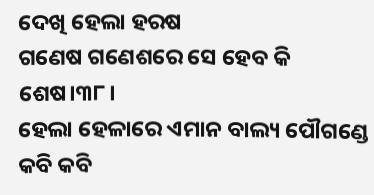ଦେଖି ହେଲା ହରଷ
ଗଣେଷ ଗଣେଶରେ ସେ ହେବ କି ଶେଷ।୩୮।
ହେଲା ହେଳାରେ ଏମାନ ବାଲ୍ୟ ପୌଗଣ୍ଡେ
କବି କବି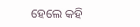ହେଲେ କହି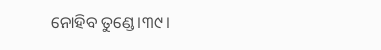ନୋହିବ ତୁଣ୍ଡେ।୩୯।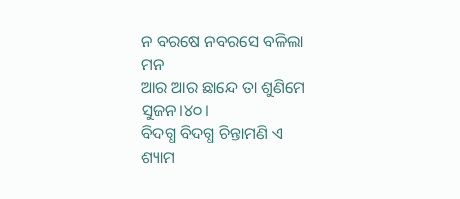ନ ବରଷେ ନବରସେ ବଳିଲା ମନ
ଆର ଆର ଛାନ୍ଦେ ତା ଶୁଣିମେ ସୁଜନ।୪୦।
ବିଦଗ୍ଧ ବିଦଗ୍ଧ ଚିନ୍ତାମଣି ଏ
ଶ୍ୟାମ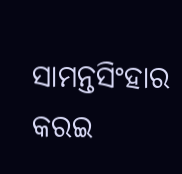ସାମନ୍ତସିଂହାର କରଇ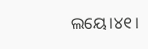ଲୟେ।୪୧।